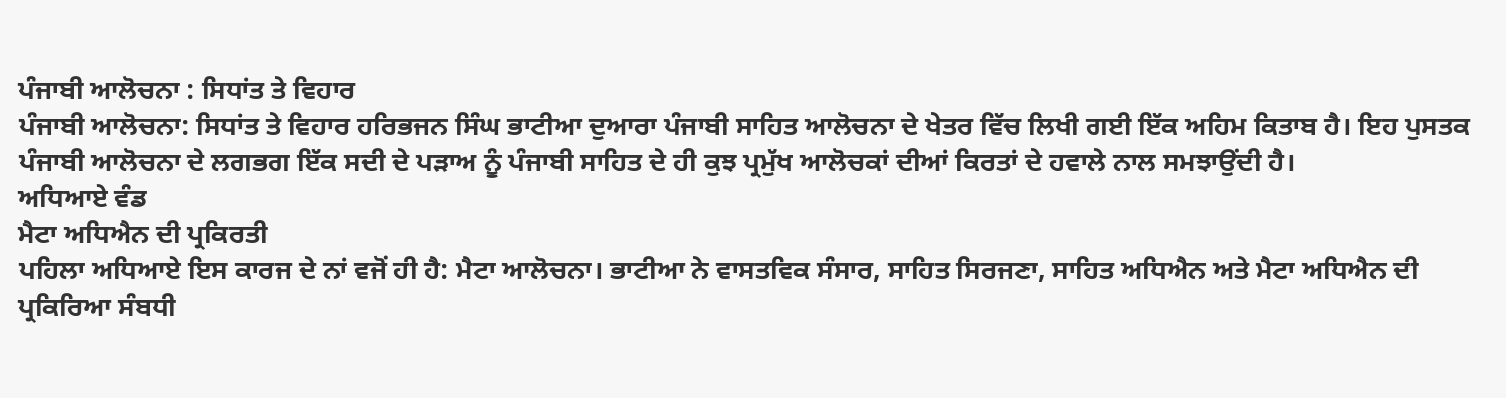ਪੰਜਾਬੀ ਆਲੋਚਨਾ : ਸਿਧਾਂਤ ਤੇ ਵਿਹਾਰ
ਪੰਜਾਬੀ ਆਲੋਚਨਾ: ਸਿਧਾਂਤ ਤੇ ਵਿਹਾਰ ਹਰਿਭਜਨ ਸਿੰਘ ਭਾਟੀਆ ਦੁਆਰਾ ਪੰਜਾਬੀ ਸਾਹਿਤ ਆਲੋਚਨਾ ਦੇ ਖੇਤਰ ਵਿੱਚ ਲਿਖੀ ਗਈ ਇੱਕ ਅਹਿਮ ਕਿਤਾਬ ਹੈ। ਇਹ ਪੁਸਤਕ ਪੰਜਾਬੀ ਆਲੋਚਨਾ ਦੇ ਲਗਭਗ ਇੱਕ ਸਦੀ ਦੇ ਪੜਾਅ ਨੂੰ ਪੰਜਾਬੀ ਸਾਹਿਤ ਦੇ ਹੀ ਕੁਝ ਪ੍ਰਮੁੱਖ ਆਲੋਚਕਾਂ ਦੀਆਂ ਕਿਰਤਾਂ ਦੇ ਹਵਾਲੇ ਨਾਲ ਸਮਝਾਉਂਦੀ ਹੈ।
ਅਧਿਆਏ ਵੰਡ
ਮੈਟਾ ਅਧਿਐਨ ਦੀ ਪ੍ਰਕਿਰਤੀ
ਪਹਿਲਾ ਅਧਿਆਏ ਇਸ ਕਾਰਜ ਦੇ ਨਾਂ ਵਜੋਂ ਹੀ ਹੈ: ਮੈਟਾ ਆਲੋਚਨਾ। ਭਾਟੀਆ ਨੇ ਵਾਸਤਵਿਕ ਸੰਸਾਰ, ਸਾਹਿਤ ਸਿਰਜਣਾ, ਸਾਹਿਤ ਅਧਿਐਨ ਅਤੇ ਮੈਟਾ ਅਧਿਐਨ ਦੀ ਪ੍ਰਕਿਰਿਆ ਸੰਬਧੀ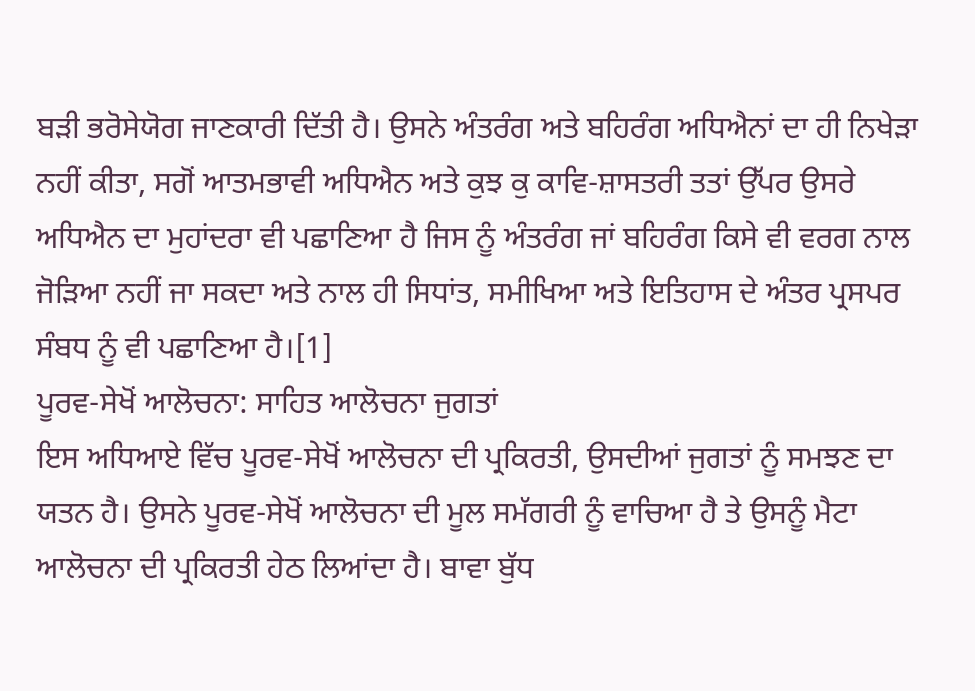ਬੜੀ ਭਰੋਸੇਯੋਗ ਜਾਣਕਾਰੀ ਦਿੱਤੀ ਹੈ। ਉਸਨੇ ਅੰਤਰੰਗ ਅਤੇ ਬਹਿਰੰਗ ਅਧਿਐਨਾਂ ਦਾ ਹੀ ਨਿਖੇੜਾ ਨਹੀਂ ਕੀਤਾ, ਸਗੋਂ ਆਤਮਭਾਵੀ ਅਧਿਐਨ ਅਤੇ ਕੁਝ ਕੁ ਕਾਵਿ-ਸ਼ਾਸਤਰੀ ਤਤਾਂ ਉੱਪਰ ਉਸਰੇ ਅਧਿਐਨ ਦਾ ਮੁਹਾਂਦਰਾ ਵੀ ਪਛਾਣਿਆ ਹੈ ਜਿਸ ਨੂੰ ਅੰਤਰੰਗ ਜਾਂ ਬਹਿਰੰਗ ਕਿਸੇ ਵੀ ਵਰਗ ਨਾਲ ਜੋੜਿਆ ਨਹੀਂ ਜਾ ਸਕਦਾ ਅਤੇ ਨਾਲ ਹੀ ਸਿਧਾਂਤ, ਸਮੀਖਿਆ ਅਤੇ ਇਤਿਹਾਸ ਦੇ ਅੰਤਰ ਪ੍ਰਸਪਰ ਸੰਬਧ ਨੂੰ ਵੀ ਪਛਾਣਿਆ ਹੈ।[1]
ਪੂਰਵ-ਸੇਖੋਂ ਆਲੋਚਨਾ: ਸਾਹਿਤ ਆਲੋਚਨਾ ਜੁਗਤਾਂ
ਇਸ ਅਧਿਆਏ ਵਿੱਚ ਪੂਰਵ-ਸੇਖੋਂ ਆਲੋਚਨਾ ਦੀ ਪ੍ਰਕਿਰਤੀ, ਉਸਦੀਆਂ ਜੁਗਤਾਂ ਨੂੰ ਸਮਝਣ ਦਾ ਯਤਨ ਹੈ। ਉਸਨੇ ਪੂਰਵ-ਸੇਖੋਂ ਆਲੋਚਨਾ ਦੀ ਮੂਲ ਸਮੱਗਰੀ ਨੂੰ ਵਾਚਿਆ ਹੈ ਤੇ ਉਸਨੂੰ ਮੈਟਾ ਆਲੋਚਨਾ ਦੀ ਪ੍ਰਕਿਰਤੀ ਹੇਠ ਲਿਆਂਦਾ ਹੈ। ਬਾਵਾ ਬੁੱਧ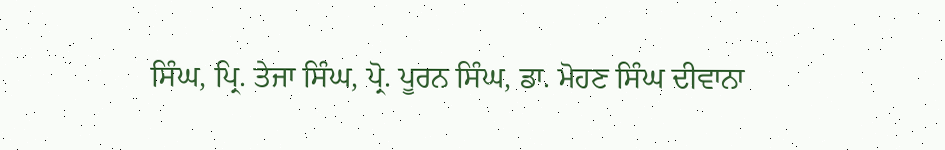ਸਿੰਘ, ਪ੍ਰਿ. ਤੇਜਾ ਸਿੰਘ, ਪ੍ਰੋ. ਪੂਰਨ ਸਿੰਘ, ਡਾ. ਮੋਹਣ ਸਿੰਘ ਦੀਵਾਨਾ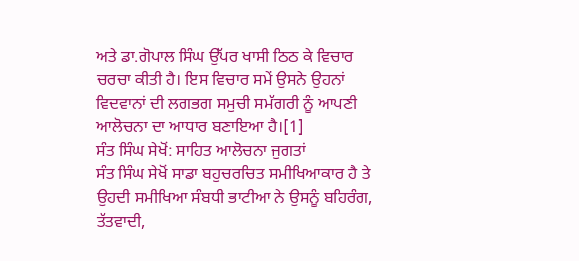ਅਤੇ ਡਾ.ਗੋਪਾਲ ਸਿੰਘ ਉੱਪਰ ਖਾਸੀ ਠਿਠ ਕੇ ਵਿਚਾਰ ਚਰਚਾ ਕੀਤੀ ਹੈ। ਇਸ ਵਿਚਾਰ ਸਮੇਂ ਉਸਨੇ ਉਹਨਾਂ ਵਿਦਵਾਨਾਂ ਦੀ ਲਗਭਗ ਸਮੁਚੀ ਸਮੱਗਰੀ ਨੂੰ ਆਪਣੀ ਆਲੋਚਨਾ ਦਾ ਆਧਾਰ ਬਣਾਇਆ ਹੈ।[1]
ਸੰਤ ਸਿੰਘ ਸੇਖੋਂ: ਸਾਹਿਤ ਆਲੋਚਨਾ ਜੁਗਤਾਂ
ਸੰਤ ਸਿੰਘ ਸੇਖੋਂ ਸਾਡਾ ਬਹੁਚਰਚਿਤ ਸਮੀਖਿਆਕਾਰ ਹੈ ਤੇ ਉਹਦੀ ਸਮੀਖਿਆ ਸੰਬਧੀ ਭਾਟੀਆ ਨੇ ਉਸਨੂੰ ਬਹਿਰੰਗ, ਤੱਤਵਾਦੀ,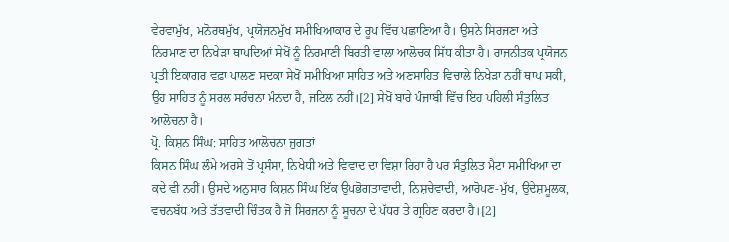ਵੇਰਵਾਮੁੱਖ, ਮਨੋਰਥਮੁੱਖ, ਪ੍ਰਯੋਜਨਮੁੱਖ ਸਮੀਖਿਆਕਾਰ ਦੇ ਰੂਪ ਵਿੱਚ ਪਛਾਣਿਆ ਹੈ। ਉਸਨੇ ਸਿਰਜਣਾ ਅਤੇ ਨਿਰਮਾਣ ਦਾ ਨਿਖੇੜਾ ਥਾਪਦਿਆਂ ਸੇਖੋਂ ਨੂੰ ਨਿਰਮਾਣੀ ਬਿਰਤੀ ਵਾਲਾ ਆਲੋਚਕ ਸਿੱਧ ਕੀਤਾ ਹੈ। ਰਾਜਨੀਤਕ ਪ੍ਰਯੋਜਨ ਪ੍ਰਤੀ ਇਕਾਗਰ ਵਫ਼ਾ ਪਾਲਣ ਸਦਕਾ ਸੇਖੋਂ ਸਮੀਖਿਆ ਸਾਹਿਤ ਅਤੇ ਅਣਸਾਹਿਤ ਵਿਚਾਲੇ ਨਿਖੇੜਾ ਨਹੀਂ ਥਾਪ ਸਕੀ, ਉਹ ਸਾਹਿਤ ਨੂੰ ਸਰਲ ਸਰੰਚਨਾ ਮੰਨਦਾ ਹੈ, ਜਟਿਲ ਨਹੀਂ।[2] ਸੇਖੋਂ ਬਾਰੇ ਪੰਜਾਬੀ ਵਿੱਚ ਇਹ ਪਹਿਲੀ ਸੰਤੁਲਿਤ ਆਲੋਚਨਾ ਹੈ।
ਪ੍ਰੋ. ਕਿਸ਼ਨ ਸਿੰਘ: ਸਾਹਿਤ ਆਲੋਚਨਾ ਜੁਗਤਾਂ
ਕਿਸਨ ਸਿੰਘ ਲੰਮੇ ਅਰਸੇ ਤੋਂ ਪ੍ਰਸੰਸਾ, ਨਿਖੇਧੀ ਅਤੇ ਵਿਵਾਦ ਦਾ ਵਿਸ਼ਾ ਰਿਹਾ ਹੈ ਪਰ ਸੰਤੁਲਿਤ ਮੈਟਾ ਸਮੀਖਿਆ ਦਾ ਕਦੇ ਵੀ ਨਹੀਂ। ਉਸਦੇ ਅਨੁਸਾਰ ਕਿਸ਼ਨ ਸਿੰਘ ਇੱਕ ਉਪਭੋਗਤਾਵਾਦੀ, ਨਿਸ਼ਚੇਵਾਦੀ, ਆਰੋਪਣ-ਮੁੱਖ, ਉਦੇਸ਼ਮੂਲਕ, ਵਚਨਬੱਧ ਅਤੇ ਤੱਤਵਾਦੀ ਚਿੰਤਕ ਹੈ ਜੋ ਸਿਰਜਨਾ ਨੂੰ ਸੂਚਨਾ ਦੇ ਪੱਧਰ ਤੇ ਗ੍ਰਹਿਣ ਕਰਦਾ ਹੈ।[2]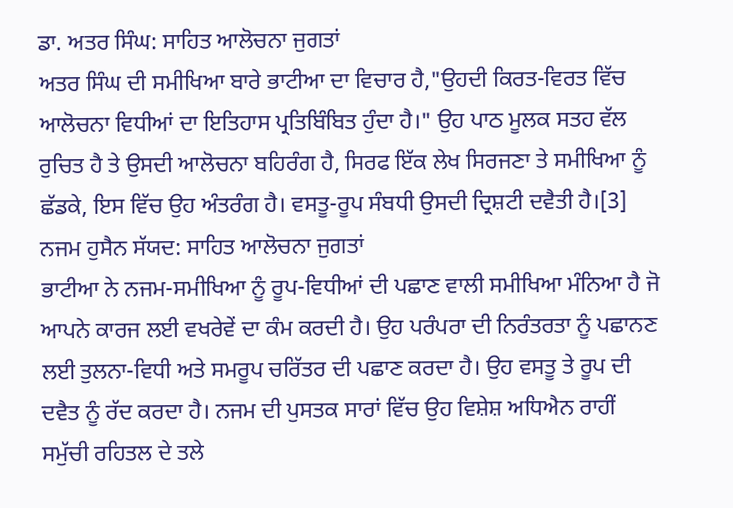ਡਾ. ਅਤਰ ਸਿੰਘ: ਸਾਹਿਤ ਆਲੋਚਨਾ ਜੁਗਤਾਂ
ਅਤਰ ਸਿੰਘ ਦੀ ਸਮੀਖਿਆ ਬਾਰੇ ਭਾਟੀਆ ਦਾ ਵਿਚਾਰ ਹੈ,"ਉਹਦੀ ਕਿਰਤ-ਵਿਰਤ ਵਿੱਚ ਆਲੋਚਨਾ ਵਿਧੀਆਂ ਦਾ ਇਤਿਹਾਸ ਪ੍ਰਤਿਬਿੰਬਿਤ ਹੁੰਦਾ ਹੈ।" ਉਹ ਪਾਠ ਮੂਲਕ ਸਤਹ ਵੱਲ ਰੁਚਿਤ ਹੈ ਤੇ ਉਸਦੀ ਆਲੋਚਨਾ ਬਹਿਰੰਗ ਹੈ, ਸਿਰਫ ਇੱਕ ਲੇਖ ਸਿਰਜਣਾ ਤੇ ਸਮੀਖਿਆ ਨੂੰ ਛੱਡਕੇ, ਇਸ ਵਿੱਚ ਉਹ ਅੰਤਰੰਗ ਹੈ। ਵਸਤੂ-ਰੂਪ ਸੰਬਧੀ ਉਸਦੀ ਦ੍ਰਿਸ਼ਟੀ ਦਵੈਤੀ ਹੈ।[3]
ਨਜਮ ਹੁਸੈਨ ਸੱਯਦ: ਸਾਹਿਤ ਆਲੋਚਨਾ ਜੁਗਤਾਂ
ਭਾਟੀਆ ਨੇ ਨਜਮ-ਸਮੀਖਿਆ ਨੂੰ ਰੂਪ-ਵਿਧੀਆਂ ਦੀ ਪਛਾਣ ਵਾਲੀ ਸਮੀਖਿਆ ਮੰਨਿਆ ਹੈ ਜੋ ਆਪਨੇ ਕਾਰਜ ਲਈ ਵਖਰੇਵੇਂ ਦਾ ਕੰਮ ਕਰਦੀ ਹੈ। ਉਹ ਪਰੰਪਰਾ ਦੀ ਨਿਰੰਤਰਤਾ ਨੂੰ ਪਛਾਨਣ ਲਈ ਤੁਲਨਾ-ਵਿਧੀ ਅਤੇ ਸਮਰੂਪ ਚਰਿੱਤਰ ਦੀ ਪਛਾਣ ਕਰਦਾ ਹੈ। ਉਹ ਵਸਤੂ ਤੇ ਰੂਪ ਦੀ ਦਵੈਤ ਨੂੰ ਰੱਦ ਕਰਦਾ ਹੈ। ਨਜਮ ਦੀ ਪੁਸਤਕ ਸਾਰਾਂ ਵਿੱਚ ਉਹ ਵਿਸ਼ੇਸ਼ ਅਧਿਐਨ ਰਾਹੀਂ ਸਮੁੱਚੀ ਰਹਿਤਲ ਦੇ ਤਲੇ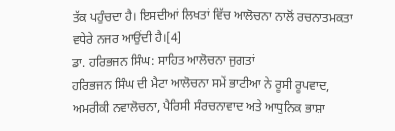ਤੱਕ ਪਹੁੰਚਦਾ ਹੈ। ਇਸਦੀਆਂ ਲਿਖਤਾਂ ਵਿੱਚ ਆਲੋਚਨਾ ਨਾਲੋਂ ਰਚਨਾਤਮਕਤਾ ਵਧੇਰੇ ਨਜਰ ਆਉਂਦੀ ਹੈ।[4]
ਡਾ. ਹਰਿਭਜਨ ਸਿੰਘ: ਸਾਹਿਤ ਆਲੋਚਨਾ ਜੁਗਤਾਂ
ਹਰਿਭਜਨ ਸਿੰਘ ਦੀ ਮੈਟਾ ਆਲੋਚਨਾ ਸਮੇਂ ਭਾਟੀਆ ਨੇ ਰੂਸੀ ਰੂਪਵਾਦ, ਅਮਰੀਕੀ ਨਵਾਲੋਚਨਾ, ਪੈਰਿਸੀ ਸੰਰਚਨਾਵਾਦ ਅਤੇ ਆਧੁਨਿਕ ਭਾਸ਼ਾ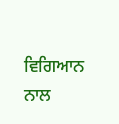ਵਿਗਿਆਨ ਨਾਲ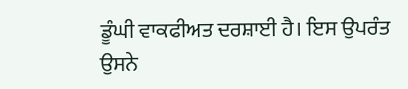ਡੂੰਘੀ ਵਾਕਫੀਅਤ ਦਰਸ਼ਾਈ ਹੈ। ਇਸ ਉਪਰੰਤ ਉਸਨੇ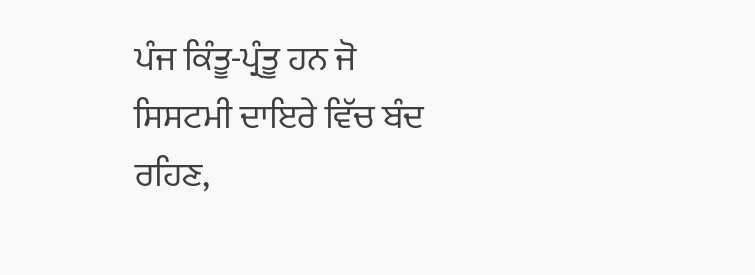ਪੰਜ ਕਿੰਤੂ-ਪ੍ਰੰਤੂ ਹਨ ਜੋ ਸਿਸਟਮੀ ਦਾਇਰੇ ਵਿੱਚ ਬੰਦ ਰਹਿਣ,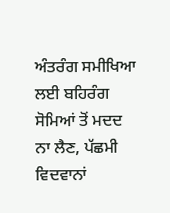ਅੰਤਰੰਗ ਸਮੀਖਿਆ ਲਈ ਬਹਿਰੰਗ ਸੋਮਿਆਂ ਤੋਂ ਮਦਦ ਨਾ ਲੈਣ, ਪੱਛਮੀ ਵਿਦਵਾਨਾਂ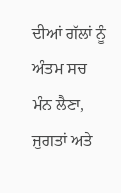ਦੀਆਂ ਗੱਲਾਂ ਨੂੰ ਅੰਤਮ ਸਚ ਮੰਨ ਲੈਣਾ, ਜੁਗਤਾਂ ਅਤੇ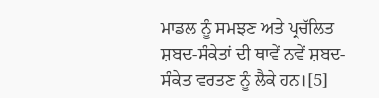ਮਾਡਲ ਨੂੰ ਸਮਝਣ ਅਤੇ ਪ੍ਰਚੱਲਿਤ ਸ਼ਬਦ-ਸੰਕੇਤਾਂ ਦੀ ਥਾਵੇਂ ਨਵੇਂ ਸ਼ਬਦ-ਸੰਕੇਤ ਵਰਤਣ ਨੂੰ ਲੈਕੇ ਹਨ।[5]